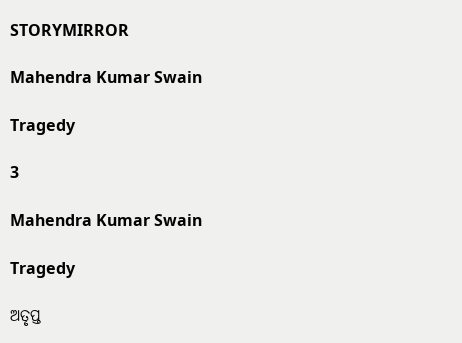STORYMIRROR

Mahendra Kumar Swain

Tragedy

3

Mahendra Kumar Swain

Tragedy

ଅତୃପ୍ତ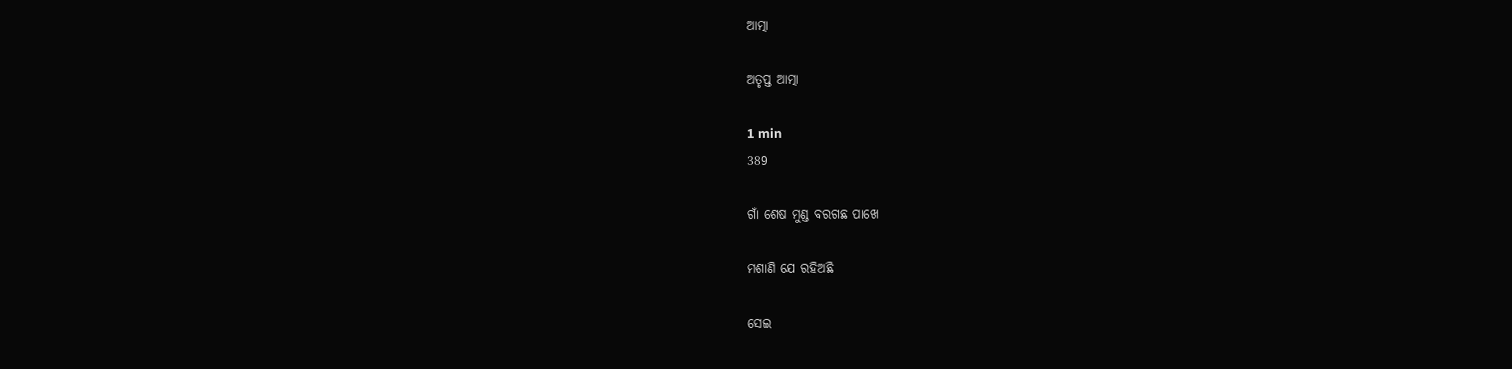ଆତ୍ମା

ଅତୃପ୍ତ ଆତ୍ମା

1 min
389

ଗାଁ ଶେଷ ମୁଣ୍ଡ ବରଗଛ ପାଖେ

ମଶାଣି ଯେ ରହିଅଛି

ସେଇ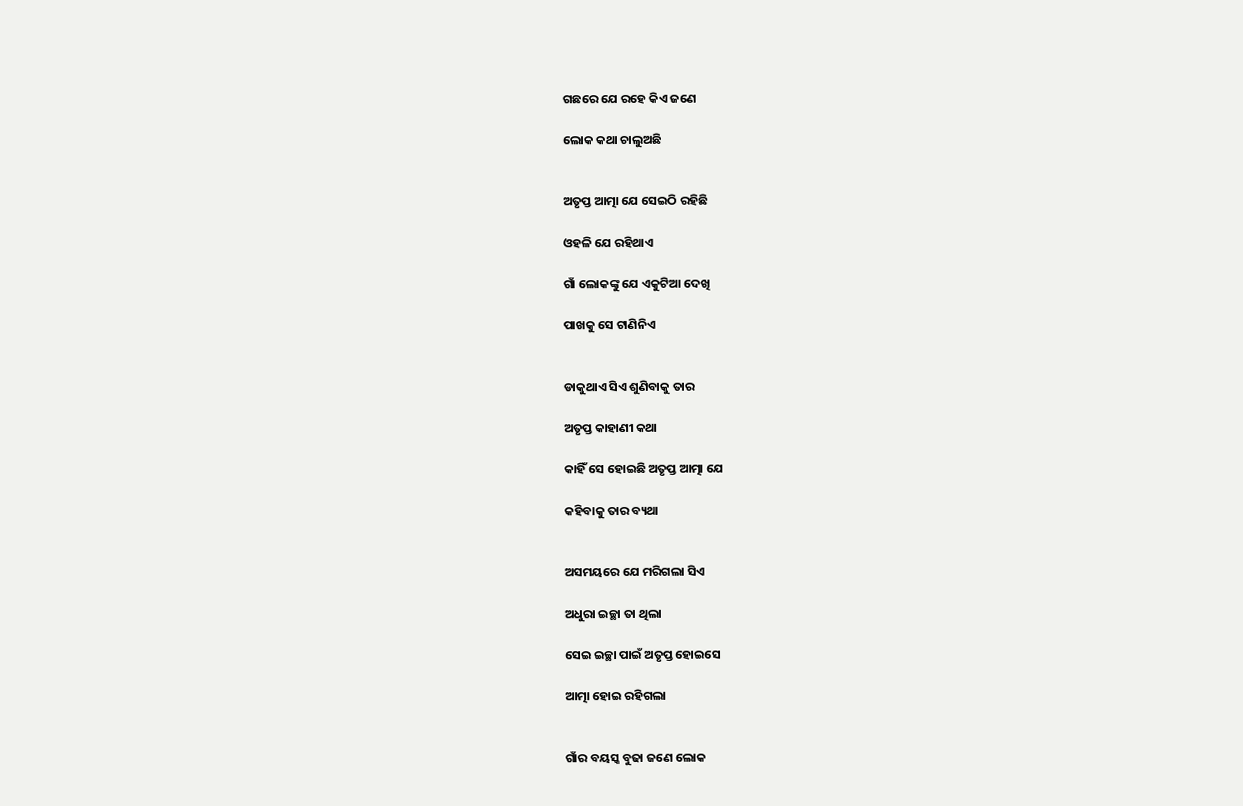ଗଛରେ ଯେ ରହେ କିଏ ଜଣେ

ଲୋକ କଥା ଚାଲୁଅଛି


ଅତୃପ୍ତ ଆତ୍ମା ଯେ ସେଇଠି ରହିଛି

ଓହଳି ଯେ ରହିଥାଏ

ଗାଁ ଲୋକଙ୍କୁ ଯେ ଏକୁଟିଆ ଦେଖି

ପାଖକୁ ସେ ଟାଣିନିଏ


ଡାକୁଥାଏ ସିଏ ଶୁଣିବାକୁ ତାର

ଅତୃପ୍ତ କାହାଣୀ କଥା

କାହିଁ ସେ ହୋଇଛି ଅତୃପ୍ତ ଆତ୍ମା ଯେ

କହିବାକୁ ତାର ବ୍ୟଥା


ଅସମୟରେ ଯେ ମରିଗଲା ସିଏ

ଅଧୁରା ଇଚ୍ଛା ତା ଥିଲା

ସେଇ ଇଚ୍ଛା ପାଇଁ ଅତୃପ୍ତ ହୋଇସେ

ଆତ୍ମା ହୋଇ ରହିଗଲା


ଗାଁର ବୟସ୍କ ବୁଢା ଜଣେ ଲୋକ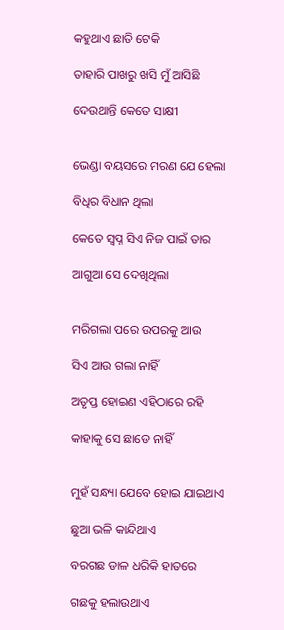କହୁଥାଏ ଛାତି ଟେକି

ତାହାରି ପାଖରୁ ଖସି ମୁଁ ଆସିଛି

ଦେଉଥାନ୍ତି କେତେ ସାକ୍ଷୀ


ଭେଣ୍ଡା ବୟସରେ ମରଣ ଯେ ହେଲା

ବିଧିର ବିଧାନ ଥିଲା

କେତେ ସ୍ୱପ୍ନ ସିଏ ନିଜ ପାଇଁ ତାର

ଆଗୁଆ ସେ ଦେଖିଥିଲା


ମରିଗଲା ପରେ ଉପରକୁ ଆଉ

ସିଏ ଆଉ ଗଲା ନାହିଁ

ଅତୃପ୍ତ ହୋଇଣ ଏହିଠାରେ ରହି

କାହାକୁ ସେ ଛାଡେ ନାହିଁ


ମୁହଁ ସନ୍ଧ୍ୟା ଯେବେ ହୋଇ ଯାଇଥାଏ

ଛୁଆ ଭଳି କାନ୍ଦିଥାଏ

ବରଗଛ ଡାଳ ଧରିକି ହାତରେ

ଗଛକୁ ହଲାଉଥାଏ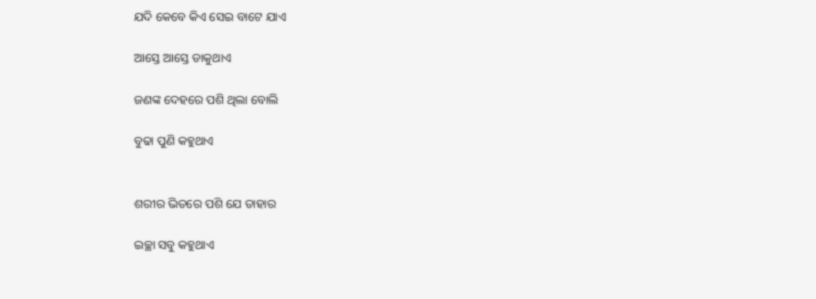ଯଦି କେବେ କିଏ ସେଇ ବାଟେ ଯାଏ

ଆସ୍ତେ ଆସ୍ତେ ଡାକୁଥାଏ

ଜଣଙ୍କ ଦେହରେ ପଶି ଥିଲା ବୋଲି

ବୁଢା ପୁଣି କହୁଥାଏ


ଶରୀର ଭିତରେ ପଶି ଯେ ତାହାର

ଇଚ୍ଛା ସବୁ କହୁଥାଏ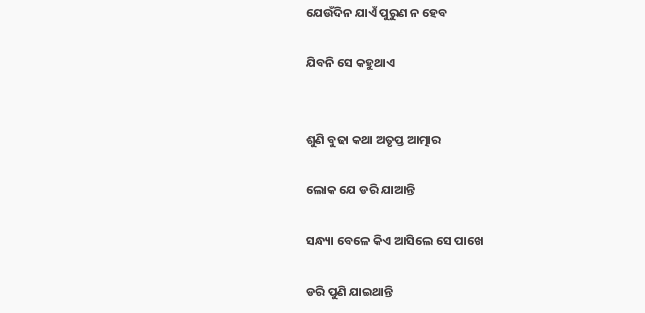ଯେଉଁଦିନ ଯାଏଁ ପୁରୁଣ ନ ହେବ

ଯିବନି ସେ କହୁଥାଏ


ଶୁଣି ବୁଢା କଥା ଅତୃପ୍ତ ଆତ୍ମାର

ଲୋକ ଯେ ଡରି ଯାଆନ୍ତି

ସନ୍ଧ୍ୟା ବେଳେ କିଏ ଆସିଲେ ସେ ପାଖେ

ଡରି ପୁଣି ଯାଇଥାନ୍ତି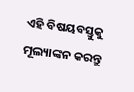ଏହି ବିଷୟବସ୍ତୁକୁ ମୂଲ୍ୟାଙ୍କନ କରନ୍ତୁ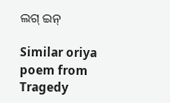ଲଗ୍ ଇନ୍

Similar oriya poem from Tragedy